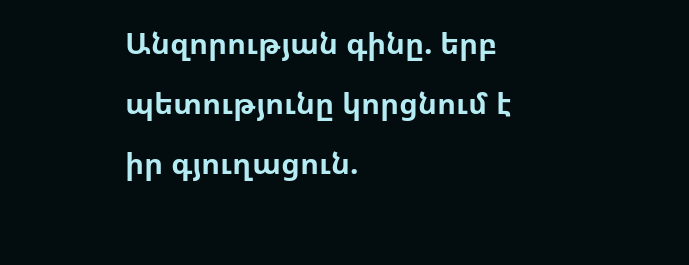Անզորության գինը. երբ պետությունը կորցնում է իր գյուղացուն.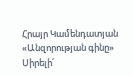Հրայր Կամենդատյան
«Անզորության գինը»
Սիրելի՛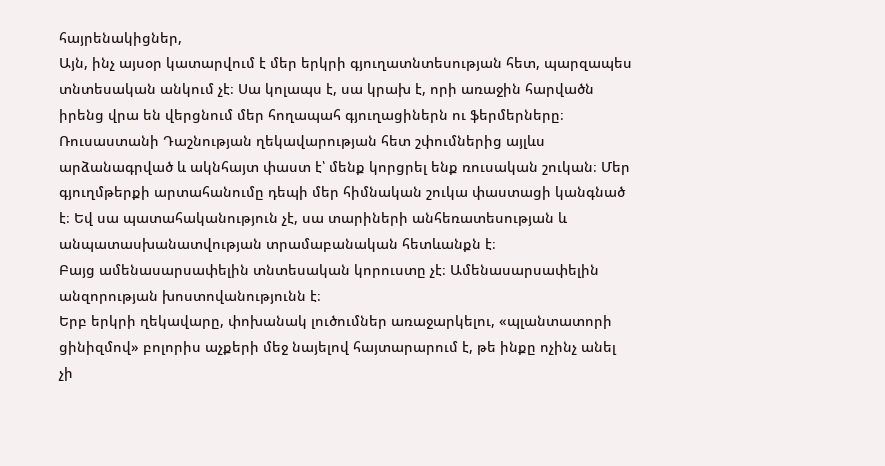հայրենակիցներ,
Այն, ինչ այսօր կատարվում է մեր երկրի գյուղատնտեսության հետ, պարզապես տնտեսական անկում չէ։ Սա կոլապս է, սա կրախ է, որի առաջին հարվածն իրենց վրա են վերցնում մեր հողապահ գյուղացիներն ու ֆերմերները։
Ռուսաստանի Դաշնության ղեկավարության հետ շփումներից այլևս արձանագրված և ակնհայտ փաստ է՝ մենք կորցրել ենք ռուսական շուկան։ Մեր գյուղմթերքի արտահանումը դեպի մեր հիմնական շուկա փաստացի կանգնած է։ Եվ սա պատահականություն չէ, սա տարիների անհեռատեսության և անպատասխանատվության տրամաբանական հետևանքն է։
Բայց ամենասարսափելին տնտեսական կորուստը չէ։ Ամենասարսափելին անզորության խոստովանությունն է։
Երբ երկրի ղեկավարը, փոխանակ լուծումներ առաջարկելու, «պլանտատորի ցինիզմով» բոլորիս աչքերի մեջ նայելով հայտարարում է, թե ինքը ոչինչ անել չի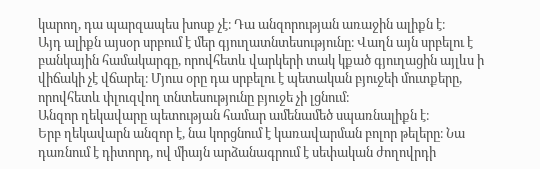կարող, դա պարզապես խոսք չէ։ Դա անզորության առաջին ալիքն է։
Այդ ալիքն այսօր սրբում է մեր գյուղատնտեսությունը։ Վաղն այն սրբելու է բանկային համակարգը, որովհետև վարկերի տակ կքած գյուղացին այլևս ի վիճակի չէ վճարել։ Մյուս օրը դա սրբելու է պետական բյուջեի մուտքերը, որովհետև փլուզվող տնտեսությունը բյուջե չի լցնում։
Անզոր ղեկավարը պետության համար ամենամեծ սպառնալիքն է։
Երբ ղեկավարն անզոր է, նա կորցնում է կառավարման բոլոր թելերը։ Նա դառնում է դիտորդ, ով միայն արձանագրում է սեփական ժողովրդի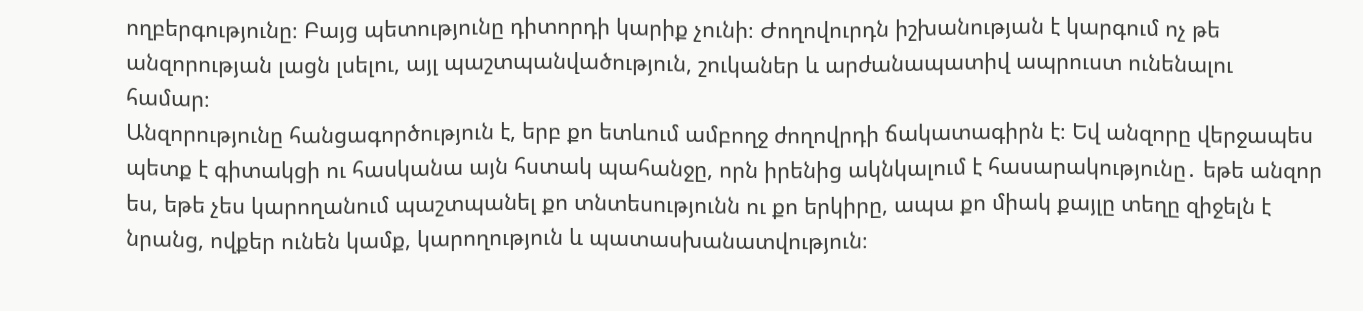ողբերգությունը։ Բայց պետությունը դիտորդի կարիք չունի։ Ժողովուրդն իշխանության է կարգում ոչ թե անզորության լացն լսելու, այլ պաշտպանվածություն, շուկաներ և արժանապատիվ ապրուստ ունենալու համար։
Անզորությունը հանցագործություն է, երբ քո ետևում ամբողջ ժողովրդի ճակատագիրն է։ Եվ անզորը վերջապես պետք է գիտակցի ու հասկանա այն հստակ պահանջը, որն իրենից ակնկալում է հասարակությունը․ եթե անզոր ես, եթե չես կարողանում պաշտպանել քո տնտեսությունն ու քո երկիրը, ապա քո միակ քայլը տեղը զիջելն է նրանց, ովքեր ունեն կամք, կարողություն և պատասխանատվություն։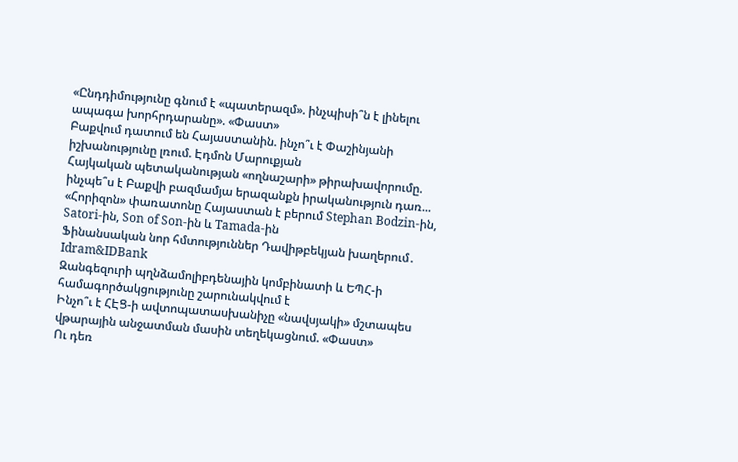«Ընդդիմությունը գնում է «պատերազմ». ինչպիսի՞ն է լինելու ապագա խորհրդարանը». «Փաստ»
Բաքվում դատում են Հայաստանին. ինչո՞ւ է Փաշինյանի իշխանությունը լռում. Էդմոն Մարուքյան
Հայկական պետականության «ողնաշարի» թիրախավորումը. ինչպե՞ս է Բաքվի բազմամյա երազանքն իրականություն դառ...
«Հորիզոն» փառատոնը Հայաստան է բերում Stephan Bodzin-ին, Satori-ին, Son of Son-ին և Tamada-ին
Ֆինանսական նոր հմտություններ Դավիթբեկյան խաղերում․ Idram&IDBank
Զանգեզուրի պղնձամոլիբդենային կոմբինատի և ԵՊՀ-ի համագործակցությունը շարունակվում է
Ինչո՞ւ է ՀԷՑ-ի ավտոպատասխանիչը «նավսյակի» մշտապես վթարային անջատման մասին տեղեկացնում. «Փաստ»
Ու դեռ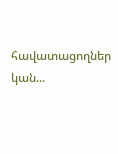հավատացողներ կան...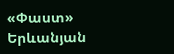«Փաստ»
Երևանյան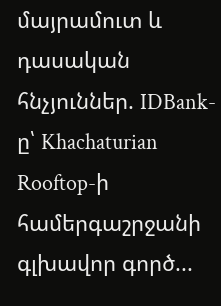մայրամուտ և դասական հնչյուններ. IDBank-ը՝ Khachaturian Rooftop-ի համերգաշրջանի գլխավոր գործ...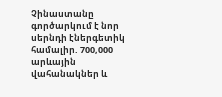Չինաստանը գործարկում է նոր սերնդի էներգետիկ համալիր. 700,000 արևային վահանակներ և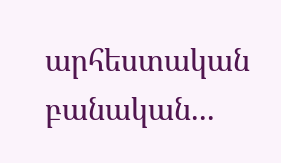արհեստական բանական...